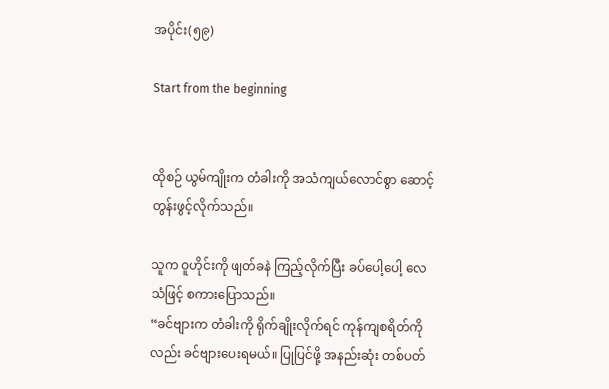အပိုင်း(၅၉)

Start from the beginning


ထိုစဉ် ယွမ်ကျိုးက တံခါးကို အသံကျယ်လောင်စွာ ဆောင့်တွန်းဖွင့်လိုက်သည်။

သူက ဝူဟိုင်းကို ဖျတ်ခနဲ ကြည့်လိုက်ပြီး ခပ်ပေါ့ပေါ့ လေသံဖြင့် စကားပြောသည်။
“ခင်ဗျားက တံခါးကို ရိုက်ချိုးလိုက်ရင် ကုန်ကျစရိတ်ကိုလည်း ခင်ဗျားပေးရမယ်။ ပြုပြင်ဖို့ အနည်းဆုံး တစ်ပတ်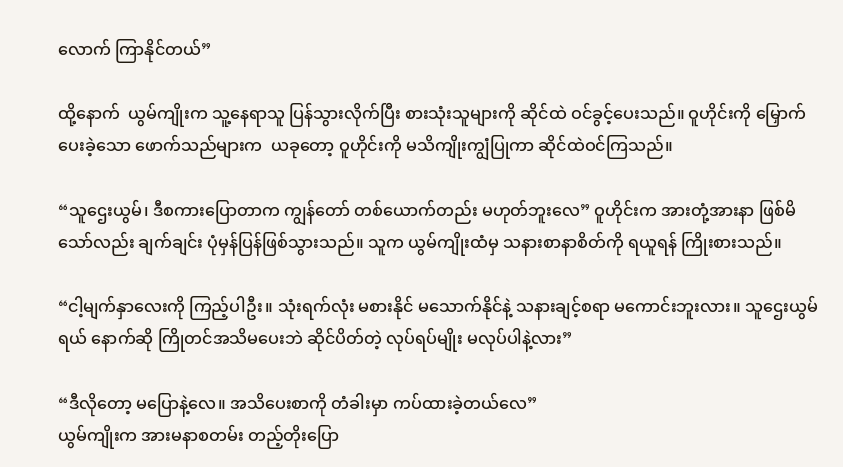လောက် ကြာနိုင်တယ်”

ထို့နောက်  ယွမ်ကျိုးက သူ့နေရာသူ ပြန်သွားလိုက်ပြီး စားသုံးသူများကို ဆိုင်ထဲ ဝင်ခွင့်ပေးသည်။ ဝူဟိုင်းကို မြှောက်ပေးခဲ့သော ဖောက်သည်များက  ယခုတော့ ဝူဟိုင်းကို မသိကျိုးကျွံပြုကာ ဆိုင်ထဲဝင်ကြသည်။

“သူဌေးယွမ်၊ ဒီစကားပြောတာက ကျွန်တော် တစ်ယောက်တည်း မဟုတ်ဘူးလေ” ဝူဟိုင်းက အားတုံ့အားနာ ဖြစ်မိသော်လည်း ချက်ချင်း ပုံမှန်ပြန်ဖြစ်သွားသည်။ သူက ယွမ်ကျိုးထံမှ သနားစာနာစိတ်ကို ရယူရန် ကြိုးစားသည်။

“ငါ့မျက်နှာလေးကို ကြည့်ပါဦး။ သုံးရက်လုံး မစားနိုင် မသောက်နိုင်နဲ့ သနားချင့်စရာ မကောင်းဘူးလား။ သူဌေးယွမ်ရယ် နောက်ဆို ကြိုတင်အသိမပေးဘဲ ဆိုင်ပိတ်တဲ့ လုပ်ရပ်မျိုး မလုပ်ပါနဲ့လား”

“ဒီလိုတော့ မပြောနဲ့လေ။ အသိပေးစာကို တံခါးမှာ ကပ်ထားခဲ့တယ်လေ”
ယွမ်ကျိုးက အားမနာစတမ်း တည့်တိုးပြော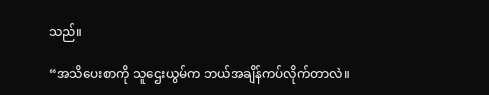သည်။

“အသိပေးစာကို သူဌေးယွမ်က ဘယ်အချိန်ကပ်လိုက်တာလဲ။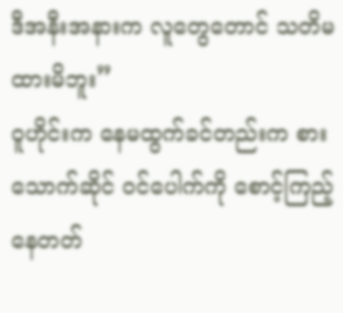ဒီအနီးအနားက လူတွေတောင် သတိမထားမိဘူး”
ဝူဟိုင်းက နေမထွက်ခင်တည်းက စားသောက်ဆိုင် ဝင်ပေါက်ကို စောင့်ကြည့်နေတတ်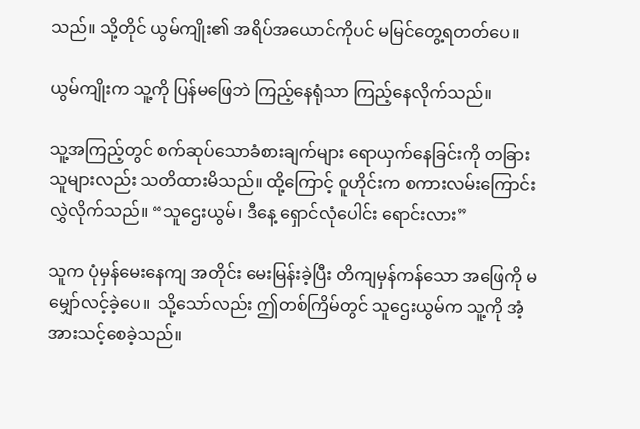သည်။ သို့တိုင် ယွမ်ကျိုး၏ အရိပ်အယောင်ကိုပင် မမြင်တွေ့ရတတ်ပေ။

ယွမ်ကျိုးက သူ့ကို ပြန်မဖြေဘဲ ကြည့်နေရုံသာ ကြည့်နေလိုက်သည်။

သူ့အကြည့်တွင် စက်ဆုပ်သောခံစားချက်များ ရောယှက်နေခြင်းကို တခြားသူများလည်း သတိထားမိသည်။ ထို့ကြောင့် ဝူဟိုင်းက စကားလမ်းကြောင်းလွှဲလိုက်သည်။ “သူဌေးယွမ်၊ ဒီနေ့ ရှောင်လုံပေါင်း ရောင်းလား”

သူက ပုံမှန်မေးနေကျ အတိုင်း မေးမြန်းခဲ့ပြီး တိကျမှန်ကန်သော အဖြေကို မမျှော်လင့်ခဲ့ပေ။  သို့သော်လည်း ဤတစ်ကြိမ်တွင် သူဌေးယွမ်က သူ့ကို အံ့အားသင့်စေခဲ့သည်။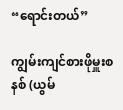“ရောင်းတယ်”

ကျွမ်းကျင်စားဖိုမှူးစနစ် (ယွမ်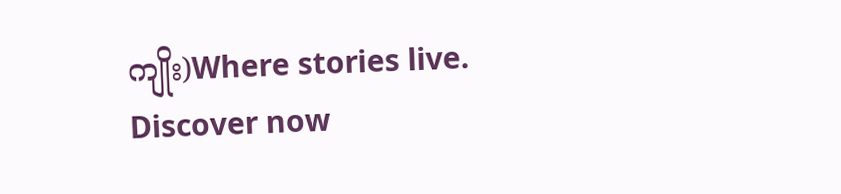ကျိုး)Where stories live. Discover now